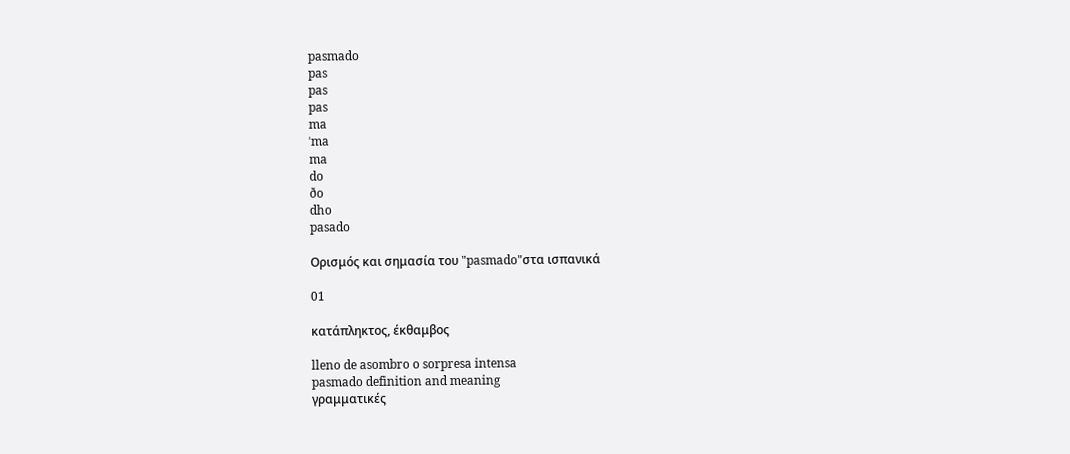pasmado
pas
pas
pas
ma
ˈma
ma
do
ðo
dho
pasado

Ορισμός και σημασία του "pasmado"στα ισπανικά

01

κατάπληκτος, έκθαμβος

lleno de asombro o sorpresa intensa
pasmado definition and meaning
γραμματικές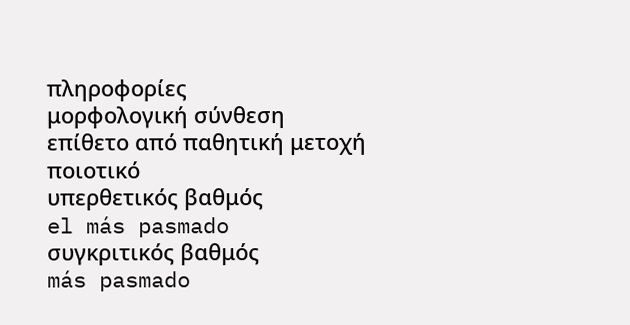πληροφορίες
μορφολογική σύνθεση
επίθετο από παθητική μετοχή
ποιοτικό
υπερθετικός βαθμός
el más pasmado
συγκριτικός βαθμός
más pasmado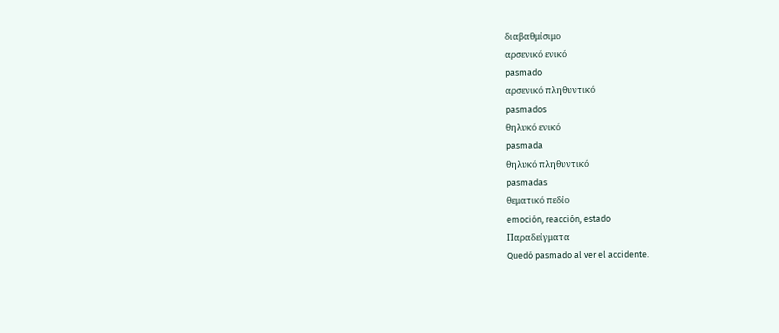διαβαθμίσιμο
αρσενικό ενικό
pasmado
αρσενικό πληθυντικό
pasmados
θηλυκό ενικό
pasmada
θηλυκό πληθυντικό
pasmadas
θεματικό πεδίο
emoción, reacción, estado
Παραδείγματα
Quedó pasmado al ver el accidente.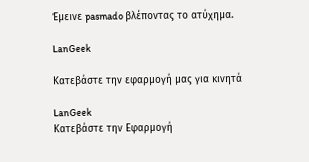Έμεινε pasmado βλέποντας το ατύχημα.

LanGeek

Κατεβάστε την εφαρμογή μας για κινητά

LanGeek
Κατεβάστε την Εφαρμογή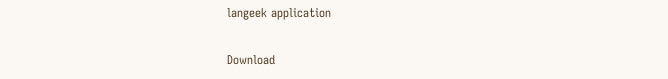langeek application

Download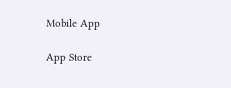Mobile App

App Store